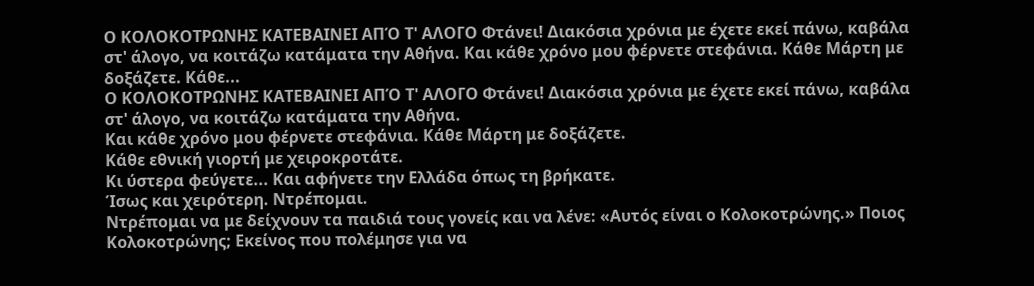Ο ΚΟΛΟΚΟΤΡΩΝΗΣ ΚΑΤΕΒΑΙΝΕΙ ΑΠΌ Τ' ΑΛΟΓΟ Φτάνει! Διακόσια χρόνια με έχετε εκεί πάνω, καβάλα στ' άλογο, να κοιτάζω κατάματα την Αθήνα. Και κάθε χρόνο μου φέρνετε στεφάνια. Κάθε Μάρτη με δοξάζετε. Κάθε...
Ο ΚΟΛΟΚΟΤΡΩΝΗΣ ΚΑΤΕΒΑΙΝΕΙ ΑΠΌ Τ' ΑΛΟΓΟ Φτάνει! Διακόσια χρόνια με έχετε εκεί πάνω, καβάλα στ' άλογο, να κοιτάζω κατάματα την Αθήνα.
Και κάθε χρόνο μου φέρνετε στεφάνια. Κάθε Μάρτη με δοξάζετε.
Κάθε εθνική γιορτή με χειροκροτάτε.
Κι ύστερα φεύγετε... Και αφήνετε την Ελλάδα όπως τη βρήκατε.
Ίσως και χειρότερη. Ντρέπομαι.
Ντρέπομαι να με δείχνουν τα παιδιά τους γονείς και να λένε: «Αυτός είναι ο Κολοκοτρώνης.» Ποιος Κολοκοτρώνης; Εκείνος που πολέμησε για να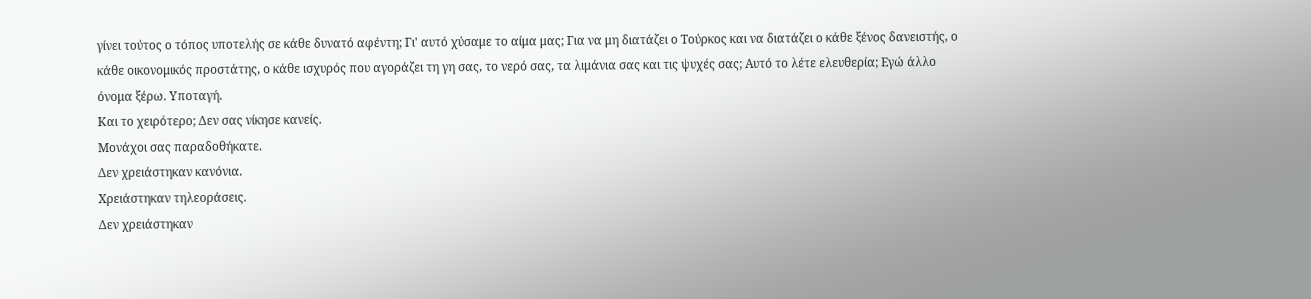γίνει τούτος ο τόπος υποτελής σε κάθε δυνατό αφέντη; Γι' αυτό χύσαμε το αίμα μας; Για να μη διατάζει ο Τούρκος και να διατάζει ο κάθε ξένος δανειστής, ο κάθε οικονομικός προστάτης, ο κάθε ισχυρός που αγοράζει τη γη σας, το νερό σας, τα λιμάνια σας και τις ψυχές σας; Αυτό το λέτε ελευθερία; Εγώ άλλο όνομα ξέρω. Υποταγή.
Και το χειρότερο; Δεν σας νίκησε κανείς.
Μονάχοι σας παραδοθήκατε.
Δεν χρειάστηκαν κανόνια.
Χρειάστηκαν τηλεοράσεις.
Δεν χρειάστηκαν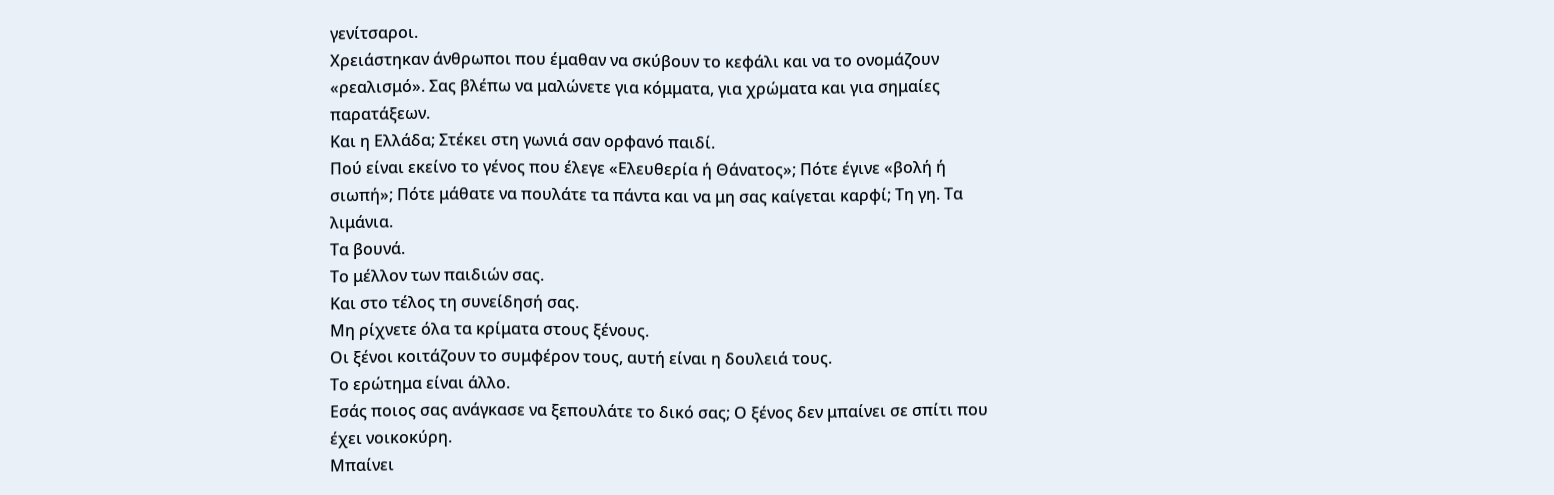γενίτσαροι.
Χρειάστηκαν άνθρωποι που έμαθαν να σκύβουν το κεφάλι και να το ονομάζουν «ρεαλισμό». Σας βλέπω να μαλώνετε για κόμματα, για χρώματα και για σημαίες παρατάξεων.
Και η Ελλάδα; Στέκει στη γωνιά σαν ορφανό παιδί.
Πού είναι εκείνο το γένος που έλεγε «Ελευθερία ή Θάνατος»; Πότε έγινε «βολή ή σιωπή»; Πότε μάθατε να πουλάτε τα πάντα και να μη σας καίγεται καρφί; Τη γη. Τα λιμάνια.
Τα βουνά.
Το μέλλον των παιδιών σας.
Και στο τέλος τη συνείδησή σας.
Μη ρίχνετε όλα τα κρίματα στους ξένους.
Οι ξένοι κοιτάζουν το συμφέρον τους, αυτή είναι η δουλειά τους.
Το ερώτημα είναι άλλο.
Εσάς ποιος σας ανάγκασε να ξεπουλάτε το δικό σας; Ο ξένος δεν μπαίνει σε σπίτι που έχει νοικοκύρη.
Μπαίνει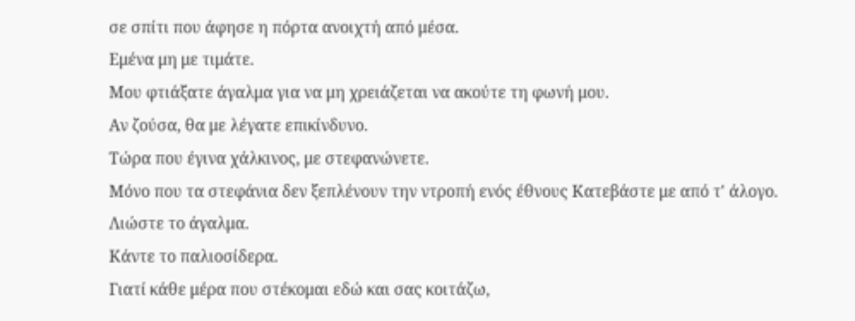σε σπίτι που άφησε η πόρτα ανοιχτή από μέσα.
Εμένα μη με τιμάτε.
Μου φτιάξατε άγαλμα για να μη χρειάζεται να ακούτε τη φωνή μου.
Αν ζούσα, θα με λέγατε επικίνδυνο.
Τώρα που έγινα χάλκινος, με στεφανώνετε.
Μόνο που τα στεφάνια δεν ξεπλένουν την ντροπή ενός έθνους Κατεβάστε με από τ' άλογο.
Λιώστε το άγαλμα.
Κάντε το παλιοσίδερα.
Γιατί κάθε μέρα που στέκομαι εδώ και σας κοιτάζω,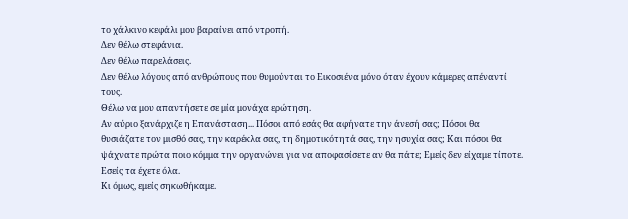το χάλκινο κεφάλι μου βαραίνει από ντροπή.
Δεν θέλω στεφάνια.
Δεν θέλω παρελάσεις.
Δεν θέλω λόγους από ανθρώπους που θυμούνται το Εικοσιένα μόνο όταν έχουν κάμερες απέναντί τους.
Θέλω να μου απαντήσετε σε μία μονάχα ερώτηση.
Αν αύριο ξανάρχιζε η Επανάσταση... Πόσοι από εσάς θα αφήνατε την άνεσή σας; Πόσοι θα θυσιάζατε τον μισθό σας, την καρέκλα σας, τη δημοτικότητά σας, την ησυχία σας; Και πόσοι θα ψάχνατε πρώτα ποιο κόμμα την οργανώνει για να αποφασίσετε αν θα πάτε; Εμείς δεν είχαμε τίποτε.
Εσείς τα έχετε όλα.
Κι όμως, εμείς σηκωθήκαμε.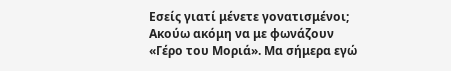Εσείς γιατί μένετε γονατισμένοι; Ακούω ακόμη να με φωνάζουν «Γέρο του Μοριά». Μα σήμερα εγώ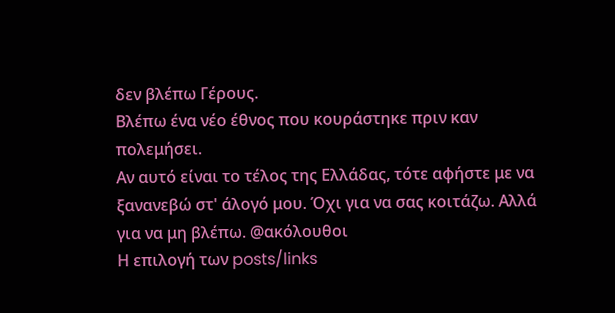δεν βλέπω Γέρους.
Βλέπω ένα νέο έθνος που κουράστηκε πριν καν πολεμήσει.
Αν αυτό είναι το τέλος της Ελλάδας, τότε αφήστε με να ξανανεβώ στ' άλογό μου. Όχι για να σας κοιτάζω. Αλλά για να μη βλέπω. @ακόλουθοι
Η επιλογή των posts/links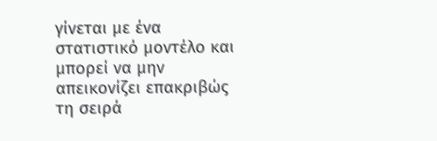γίνεται με ένα στατιστικό μοντέλο και μπορεί να μην απεικονίζει επακριβώς τη σειρά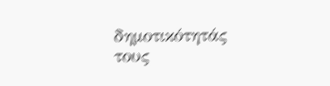δημοτικότητάς τους